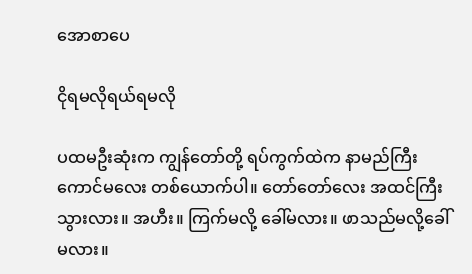အောစာပေ

ငိုရမလိုရယ်ရမလို

ပထမဦးဆုံးက ကျွန်တော်တို့ ရပ်ကွက်ထဲက နာမည်ကြီးကောင်မလေး တစ်ယောက်ပါ။ တော်တော်လေး အထင်ကြီးသွားလား။ အဟီး။ ကြက်မလို့ ခေါ်မလား။ ဖာသည်မလို့ခေါ်မလား။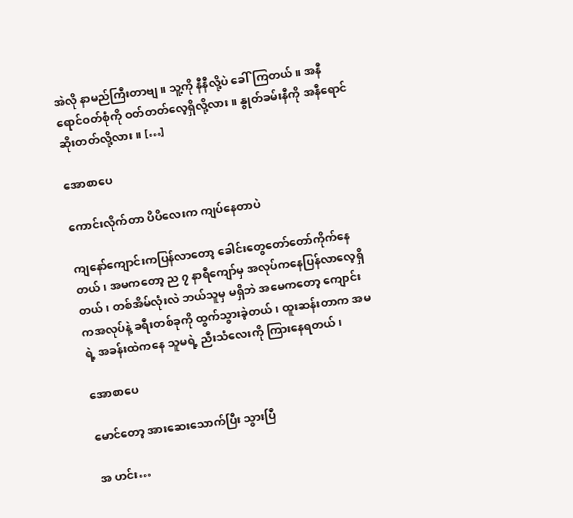အဲလို နာမည်ကြီးတာဗျ။ သူ့ကို နီနီလို့ပဲ ခေါ်ကြတယ်။ အနီရောင်ဝတ်စုံကို ဝတ်တတ်လေ့ရှိလို့လား။ နွုတ်ခမ်းနီကို အနီရောင်ဆိုးတတ်လို့လား။ […]

အောစာပေ

ကောင်းလိုက်တာ ပိပိလေးက ကျပ်နေတာပဲ

ကျနော်ကျောင်းကပြန်လာတော့ ခေါင်းတွေတော်တော်ကိုက်နေတယ်၊ အမကတော့ ည ၇ နာရီကျော်မှ အလုပ်ကနေပြန်လာလေ့ရှိတယ်၊ တစ်အိမ်လုံးလဲ ဘယ်သူမှ မရှိဘဲ အမေကတော့ ကျောင်းကအလုပ်နဲ့ ခရီးတစ်ခုကို ထွက်သွားခဲ့တယ်၊ ထူးဆန်းတာက အမရဲ့ အခန်းထဲကနေ သူမရဲ့ ညီးသံလေးကို ကြားနေရတယ်၊

အောစာပေ

မောင်တော့ အားဆေးသောက်ပြီး သွားပြီ

အ ဟင်း…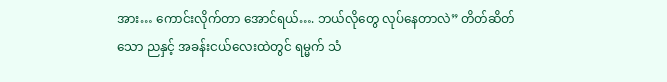အား… ကောင်းလိုက်တာ အောင်ရယ်…. ဘယ်လိုတွေ လုပ်နေတာလဲ” တိတ်ဆိတ်သော ညနှင့် အခန်းငယ်လေးထဲတွင် ရမ္မက် သံ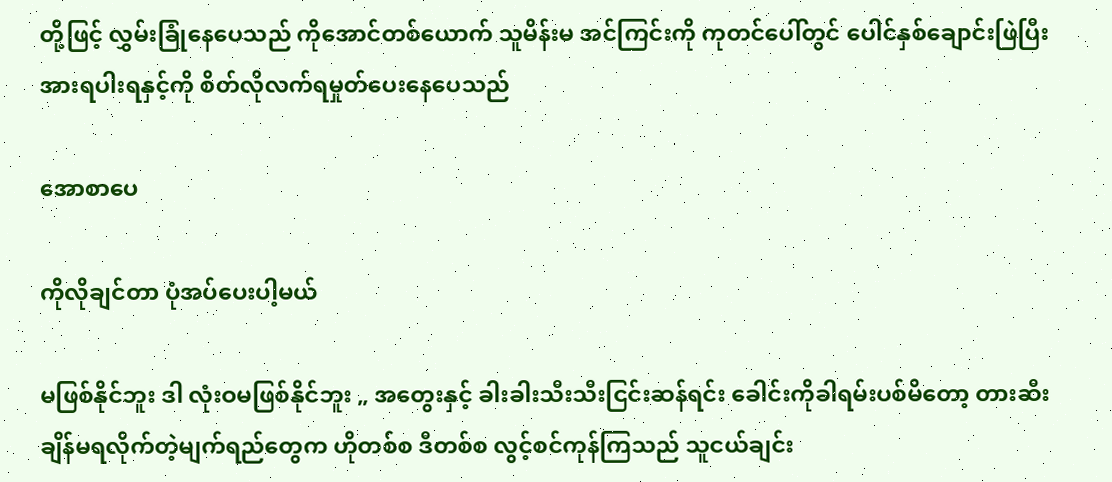တို့ဖြင့် လွှမ်းခြုံနေပေသည် ကိုအောင်တစ်ယောက် သူမိန်းမ အင်ကြင်းကို ကုတင်ပေါ်တွင် ပေါင်နှစ်ချောင်းဖြဲပြီး အားရပါးရနှင့်ကို စိတ်လိုလက်ရမှုတ်ပေးနေပေသည်

အောစာပေ

ကိုလိုချင်တာ ပုံအပ်ပေးပါ့မယ်

မဖြစ်နိုင်ဘူး ဒါ လုံးဝမဖြစ်နိုင်ဘူး „ အတွေးနှင့် ခါးခါးသီးသီးငြင်းဆန်ရင်း ခေါင်းကိုခါရမ်းပစ်မိတော့ တားဆီးချိန်မရလိုက်တဲ့မျက်ရည်တွေက ဟိုတစ်စ ဒီတစ်စ လွင့်စင်ကုန်ကြသည် သူငယ်ချင်း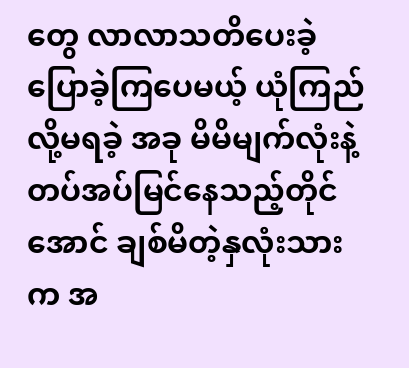တွေ လာလာသတိပေးခဲ့ ပြောခဲ့ကြပေမယ့် ယုံကြည်လို့မရခဲ့ အခု မိမိမျက်လုံးနဲ့ တပ်အပ်မြင်နေသည့်တိုင်အောင် ချစ်မိတဲ့နှလုံးသားက အ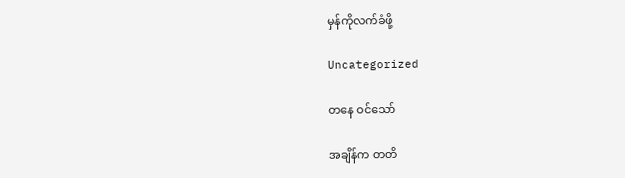မှန်ကိုလက်ခံဖို့

Uncategorized

တနေ ဝင်သော်

အချိန်က တတိ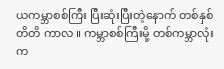ယကမ္ဘာစစ်ကြီး ပြီးဆုံးပြီးတဲ့နောက် တစ်နှစ်တိတိ ကာလ ။ ကမ္ဘာစစ်ကြီးမို့ တစ်ကမ္ဘာလုံးက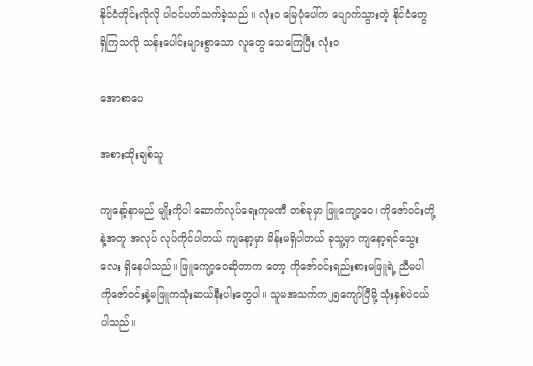နိုင်ငံတိုင်းလိုလို ပါဝင်ပတ်သက်ခဲ့သည် ။ လုံးဝ မြေပုံပေါ်က ပျောက်သွားတဲ့ နိုင်ငံတွေ ရှိကြသလို သန်းပေါင်းများစွာသော လူတွေ သေကြေပြီး လုံးဝ

အောစာပေ

အစားထိုးချစ်သူ

ကျနော့်နာမည် မျိုးကိုပါ ဆောက်လုပ်ရေးကုမဏီ တစ်ခုမှာ ဖြူကျော့ဝေ၊ ကိုဇော်ဝင်းတို့နဲ့အတူ အလုပ် လုပ်ကိုင်ပါတယ် ကျနော့မှာ မိန်းမရှိပါတယ် ခုသူ့မှာ ကျနော့ရင်သွေးလေး ရှိနေပါသည်။ ဖြူကျော့ဝေဆိုတာက တော့ ကိုဇော်ဝင်းရည်းစားမဖြူရဲ့ ညီမပါ ကိုဇော်ဝင်းနဲ့မဖြူကသုံးဆယ်နီးပါးတွေပါ။ သူမအသက်က၂၅ကျော်ပြီမို့ သုံးနှစ်ပဲငယ်ပါသည်။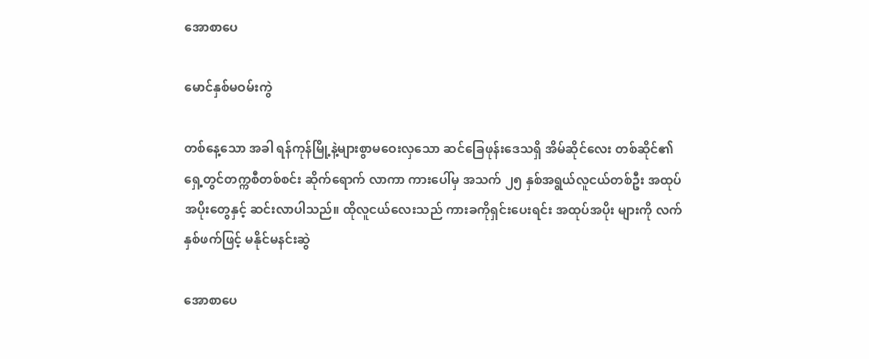အောစာပေ

မောင်နှစ်မဝမ်းကွဲ

တစ်နေ့သော အခါ ရန်ကုန်မြို့နဲ့များစွာမဝေးလှသော ဆင်ခြေဖုန်းဒေသရှိ အိမ်ဆိုင်လေး တစ်ဆိုင်၏ရှေ့တွင်တက္ကစီတစ်စင်း ဆိုက်ရောက် လာကာ ကားပေါ်မှ အသက် ၂၅ နှစ်အရွယ်လူငယ်တစ်ဦး အထုပ်အပိုးတွေနှင့် ဆင်းလာပါသည်။ ထိုလူငယ်လေးသည် ကားခကိုရှင်းပေးရင်း အထုပ်အပိုး များကို လက်နှစ်ဖက်ဖြင့် မနိုင်မနင်းဆွဲ

အောစာပေ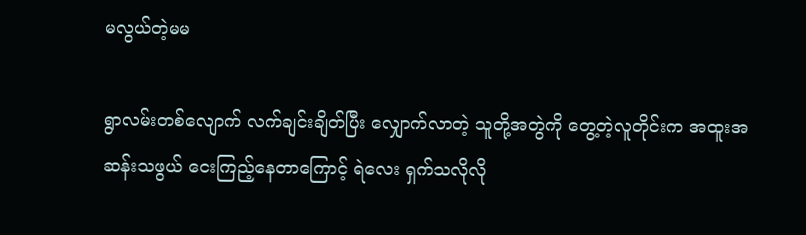မလွယ်တဲ့မမ

ရွာလမ်းတစ်လျောက် လက်ချင်းချိတ်ပြီး လျှောက်လာတဲ့ သူတို့အတွဲကို တွေ့တဲ့လူတိုင်းက အထူးအဆန်းသဖွယ် ငေးကြည့်နေတာကြောင့် ရဲလေး ရှက်သလိုလို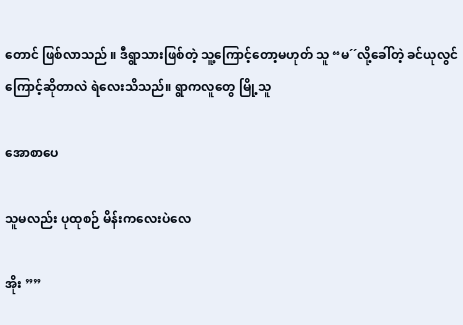တောင် ဖြစ်လာသည် ။ ဒီရွာသားဖြစ်တဲ့ သူ့ကြောင့်တော့မဟုတ် သူ “မ´´လို့ခေါ်တဲ့ ခင်ယုလွင် ကြောင့်ဆိုတာလဲ ရဲလေးသိသည်။ ရွာကလူတွေ မြို့သူ

အောစာပေ

သူမလည်း ပုထုစဉ် မိန်းကလေးပဲလေ

အိုး ””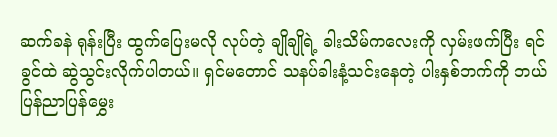ဆက်ခနဲ ရုန်းပြီး ထွက်ပြေးမလို လုပ်တဲ့ ချိုချိုရဲ့ ခါးသိမ်ကလေးကို လှမ်းဖက်ပြီး ရင်ခွင်ထဲ ဆွဲသွင်းလိုက်ပါတယ်။ ရှင်မတောင် သနပ်ခါးနံ့သင်းနေတဲ့ ပါးနှစ်ဘက်ကို ဘယ်ပြန်ညာပြန်မွှေး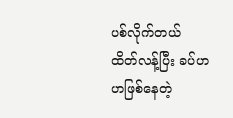ပစ်လိုက်တယ် ထိတ်လန့်ပြီး ခပ်ဟဟဖြစ်နေတဲ့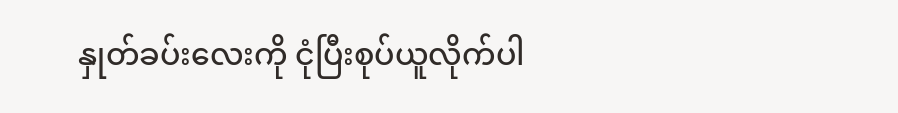နှုတ်ခပ်းလေးကို ငုံပြီးစုပ်ယူလိုက်ပါ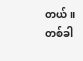တယ်။ တစ်ခါ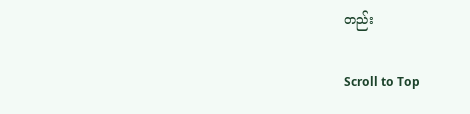တည်း

Scroll to Top